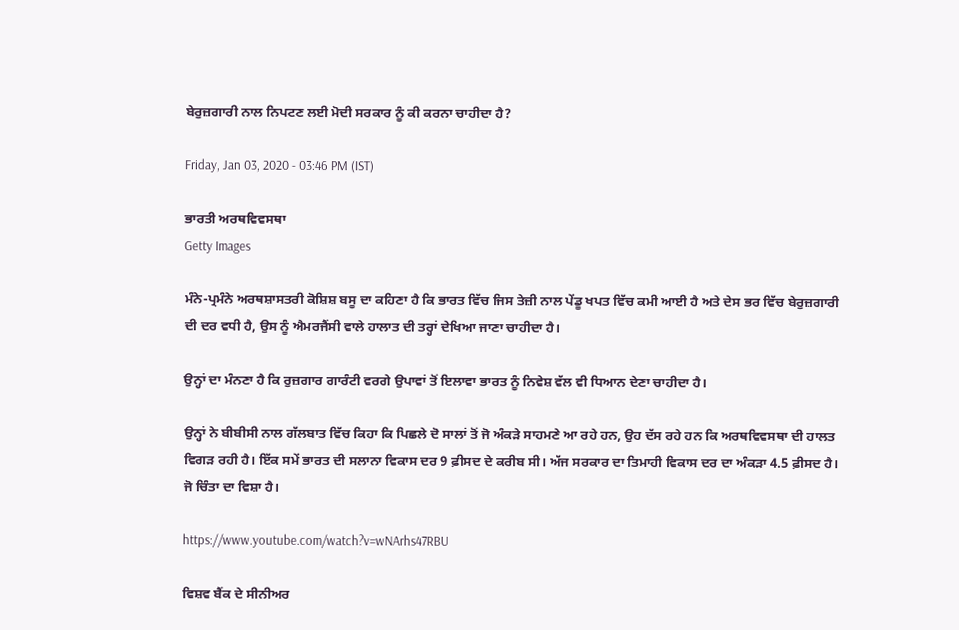ਬੇਰੁਜ਼ਗਾਰੀ ਨਾਲ ਨਿਪਟਣ ਲਈ ਮੋਦੀ ਸਰਕਾਰ ਨੂੰ ਕੀ ਕਰਨਾ ਚਾਹੀਦਾ ਹੈ?

Friday, Jan 03, 2020 - 03:46 PM (IST)

ਭਾਰਤੀ ਅਰਥਵਿਵਸਥਾ
Getty Images

ਮੰਨੇ-ਪ੍ਰਮੰਨੇ ਅਰਥਸ਼ਾਸਤਰੀ ਕੋਸ਼ਿਸ਼ ਬਸੂ ਦਾ ਕਹਿਣਾ ਹੈ ਕਿ ਭਾਰਤ ਵਿੱਚ ਜਿਸ ਤੇਜ਼ੀ ਨਾਲ ਪੇਂਡੂ ਖਪਤ ਵਿੱਚ ਕਮੀ ਆਈ ਹੈ ਅਤੇ ਦੇਸ ਭਰ ਵਿੱਚ ਬੇਰੁਜ਼ਗਾਰੀ ਦੀ ਦਰ ਵਧੀ ਹੈ, ਉਸ ਨੂੰ ਐਮਰਜੈਂਸੀ ਵਾਲੇ ਹਾਲਾਤ ਦੀ ਤਰ੍ਹਾਂ ਦੇਖਿਆ ਜਾਣਾ ਚਾਹੀਦਾ ਹੈ।

ਉਨ੍ਹਾਂ ਦਾ ਮੰਨਣਾ ਹੈ ਕਿ ਰੁਜ਼ਗਾਰ ਗਾਰੰਟੀ ਵਰਗੇ ਉਪਾਵਾਂ ਤੋਂ ਇਲਾਵਾ ਭਾਰਤ ਨੂੰ ਨਿਵੇਸ਼ ਵੱਲ ਵੀ ਧਿਆਨ ਦੇਣਾ ਚਾਹੀਦਾ ਹੈ।

ਉਨ੍ਹਾਂ ਨੇ ਬੀਬੀਸੀ ਨਾਲ ਗੱਲਬਾਤ ਵਿੱਚ ਕਿਹਾ ਕਿ ਪਿਛਲੇ ਦੋ ਸਾਲਾਂ ਤੋਂ ਜੋ ਅੰਕੜੇ ਸਾਹਮਣੇ ਆ ਰਹੇ ਹਨ, ਉਹ ਦੱਸ ਰਹੇ ਹਨ ਕਿ ਅਰਥਵਿਵਸਥਾ ਦੀ ਹਾਲਤ ਵਿਗੜ ਰਹੀ ਹੈ। ਇੱਕ ਸਮੇਂ ਭਾਰਤ ਦੀ ਸਲਾਨਾ ਵਿਕਾਸ ਦਰ 9 ਫ਼ੀਸਦ ਦੇ ਕਰੀਬ ਸੀ। ਅੱਜ ਸਰਕਾਰ ਦਾ ਤਿਮਾਹੀ ਵਿਕਾਸ ਦਰ ਦਾ ਅੰਕੜਾ 4.5 ਫ਼ੀਸਦ ਹੈ। ਜੋ ਚਿੰਤਾ ਦਾ ਵਿਸ਼ਾ ਹੈ।

https://www.youtube.com/watch?v=wNArhs47RBU

ਵਿਸ਼ਵ ਬੈਂਕ ਦੇ ਸੀਨੀਅਰ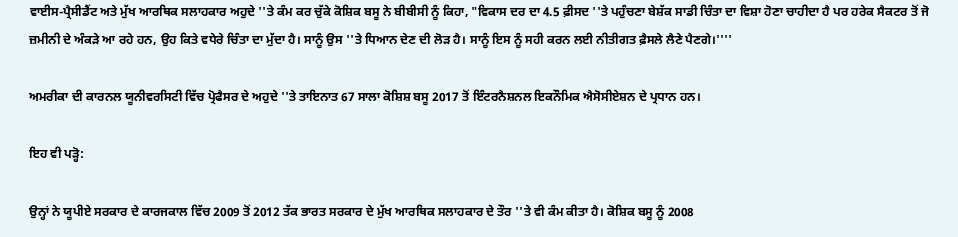ਵਾਈਸ-ਪ੍ਰੈਸੀਡੈਂਟ ਅਤੇ ਮੁੱਖ ਆਰਥਿਕ ਸਲਾਹਕਾਰ ਅਹੁਦੇ ''ਤੇ ਕੰਮ ਕਰ ਚੁੱਕੇ ਕੋਸ਼ਿਕ ਬਸੂ ਨੇ ਬੀਬੀਸੀ ਨੂੰ ਕਿਹਾ, "ਵਿਕਾਸ ਦਰ ਦਾ 4.5 ਫ਼ੀਸਦ ''ਤੇ ਪਹੁੰਚਣਾ ਬੇਸ਼ੱਕ ਸਾਡੀ ਚਿੰਤਾ ਦਾ ਵਿਸ਼ਾ ਹੋਣਾ ਚਾਹੀਦਾ ਹੈ ਪਰ ਹਰੇਕ ਸੈਕਟਰ ਤੋਂ ਜੋ ਜ਼ਮੀਨੀ ਦੇ ਅੰਕੜੇ ਆ ਰਹੇ ਹਨ, ਉਹ ਕਿਤੇ ਵਧੇਰੇ ਚਿੰਤਾ ਦਾ ਮੁੱਦਾ ਹੈ। ਸਾਨੂੰ ਉਸ ''ਤੇ ਧਿਆਨ ਦੇਣ ਦੀ ਲੋੜ ਹੈ। ਸਾਨੂੰ ਇਸ ਨੂੰ ਸਹੀ ਕਰਨ ਲਈ ਨੀਤੀਗਤ ਫ਼ੈਸਲੇ ਲੈਣੇ ਪੈਣਗੇ।''''

ਅਮਰੀਕਾ ਦੀ ਕਾਰਨਲ ਯੂਨੀਵਰਸਿਟੀ ਵਿੱਚ ਪ੍ਰੋਫੈਸਰ ਦੇ ਅਹੁਦੇ ''ਤੇ ਤਾਇਨਾਤ 67 ਸਾਲਾ ਕੋਸ਼ਿਸ਼ ਬਸੂ 2017 ਤੋਂ ਇੰਟਰਨੈਸ਼ਨਲ ਇਕਨੌਮਿਕ ਐਸੋਸੀਏਸ਼ਨ ਦੇ ਪ੍ਰਧਾਨ ਹਨ।

ਇਹ ਵੀ ਪੜ੍ਹੋ:

ਉਨ੍ਹਾਂ ਨੇ ਯੂਪੀਏ ਸਰਕਾਰ ਦੇ ਕਾਰਜਕਾਲ ਵਿੱਚ 2009 ਤੋਂ 2012 ਤੱਕ ਭਾਰਤ ਸਰਕਾਰ ਦੇ ਮੁੱਖ ਆਰਥਿਕ ਸਲਾਹਕਾਰ ਦੇ ਤੌਰ ''ਤੇ ਵੀ ਕੰਮ ਕੀਤਾ ਹੈ। ਕੋਸ਼ਿਕ ਬਸੂ ਨੂੰ 2008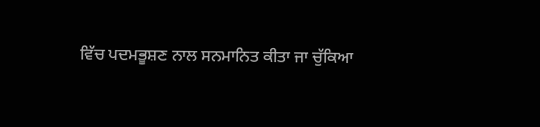ਵਿੱਚ ਪਦਮਭੂਸ਼ਣ ਨਾਲ ਸਨਮਾਨਿਤ ਕੀਤਾ ਜਾ ਚੁੱਕਿਆ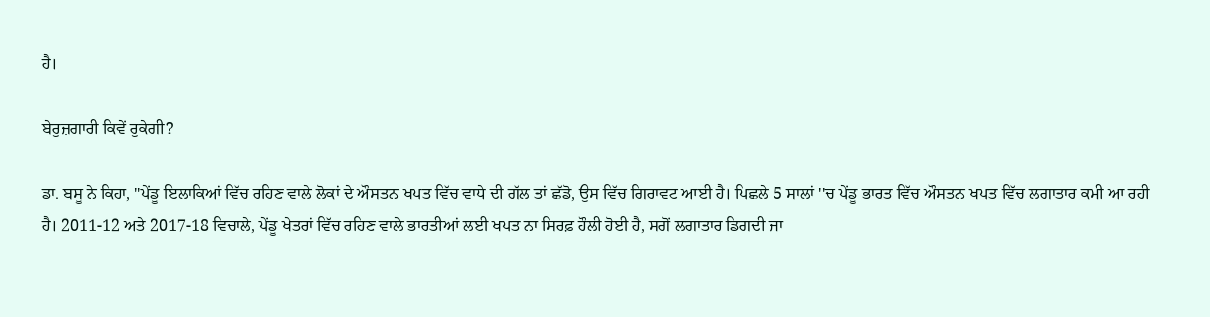ਹੈ।

ਬੇਰੁਜ਼ਗਾਰੀ ਕਿਵੇਂ ਰੁਕੇਗੀ?

ਡਾ. ਬਸੂ ਨੇ ਕਿਹਾ, "ਪੇਂਡੂ ਇਲਾਕਿਆਂ ਵਿੱਚ ਰਹਿਣ ਵਾਲੇ ਲੋਕਾਂ ਦੇ ਔਸਤਨ ਖਪਤ ਵਿੱਚ ਵਾਧੇ ਦੀ ਗੱਲ ਤਾਂ ਛੱਡੋ, ਉਸ ਵਿੱਚ ਗਿਰਾਵਟ ਆਈ ਹੈ। ਪਿਛਲੇ 5 ਸਾਲਾਂ ''ਚ ਪੇਂਡੂ ਭਾਰਤ ਵਿੱਚ ਔਸਤਨ ਖਪਤ ਵਿੱਚ ਲਗਾਤਾਰ ਕਮੀ ਆ ਰਹੀ ਹੈ। 2011-12 ਅਤੇ 2017-18 ਵਿਚਾਲੇ, ਪੇਂਡੂ ਖੇਤਰਾਂ ਵਿੱਚ ਰਹਿਣ ਵਾਲੇ ਭਾਰਤੀਆਂ ਲਈ ਖਪਤ ਨਾ ਸਿਰਫ਼ ਹੌਲੀ ਹੋਈ ਹੈ, ਸਗੋਂ ਲਗਾਤਾਰ ਡਿਗਦੀ ਜਾ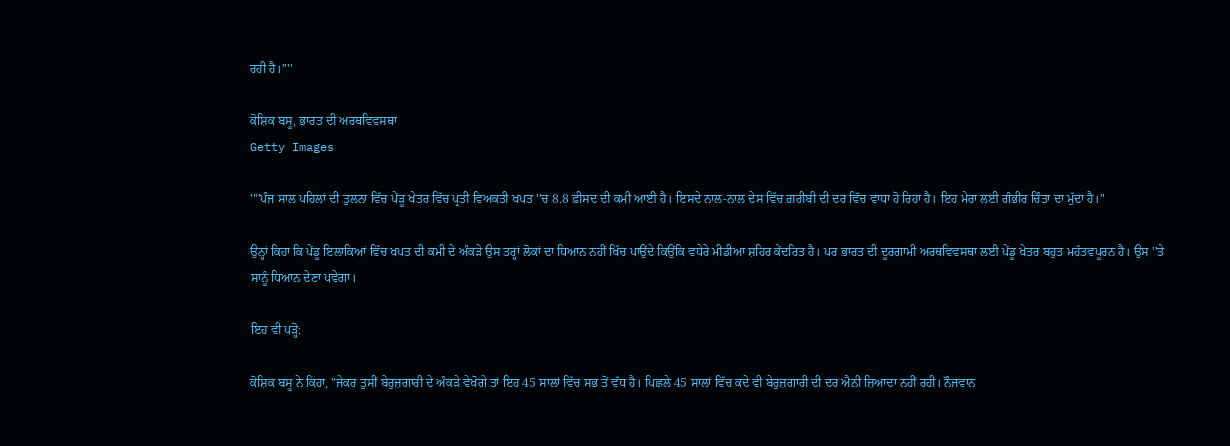ਰਹੀ ਹੈ।''''

ਕੋਸ਼ਿਕ ਬਸੂ, ਭਾਰਤ ਦੀ ਅਰਥਵਿਵਸਥਾ
Getty Images

''''ਪੰਜ ਸਾਲ ਪਹਿਲਾਂ ਦੀ ਤੁਲਨਾ ਵਿੱਚ ਪੇਂਡ਼ੂ ਖੇਤਰ ਵਿੱਚ ਪ੍ਰਤੀ ਵਿਅਕਤੀ ਖਪਤ ''ਚ 8.8 ਫ਼ੀਸਦ ਦੀ ਕਮੀ ਆਈ ਹੈ। ਇਸਦੇ ਨਾਲ-ਨਾਲ ਦੇਸ ਵਿੱਚ ਗ਼ਰੀਬੀ ਦੀ ਦਰ ਵਿੱਚ ਵਾਧਾ ਹੋ ਰਿਹਾ ਹੈ। ਇਹ ਮੇਰਾ ਲਈ ਗੰਭੀਰ ਚਿੰਤਾ ਦਾ ਮੁੱਦਾ ਹੈ।"

ਉਨ੍ਹਾਂ ਕਿਹਾ ਕਿ ਪੇਂਡੂ ਇਲਾਕਿਆਂ ਵਿੱਚ ਖਪਤ ਦੀ ਕਮੀ ਦੇ ਅੰਕੜੇ ਉਸ ਤਰ੍ਹਾਂ ਲੋਕਾਂ ਦਾ ਧਿਆਨ ਨਹੀਂ ਖਿੱਚ ਪਾਉਂਦੇ ਕਿਉਂਕਿ ਵਧੇਰੇ ਮੀਡੀਆ ਸ਼ਹਿਰ ਕੇਂਦਰਿਤ ਹੈ। ਪਰ ਭਾਰਤ ਦੀ ਦੂਰਗਾਮੀ ਅਰਥਵਿਵਸਥਾ ਲਈ ਪੇਂਡੂ ਖੇਤਰ ਬਹੁਤ ਮਹੱਤਵਪੂਰਨ ਹੈ। ਉਸ ''ਤੇ ਸਾਨੂੰ ਧਿਆਨ ਦੇਣਾ ਪਵੇਗਾ।

ਇਹ ਵੀ ਪੜ੍ਹੋ:

ਕੋਸ਼ਿਕ ਬਸੂ ਨੇ ਕਿਹਾ, "ਜੇਕਰ ਤੁਸੀਂ ਬੇਰੁਜ਼ਗਾਰੀ ਦੇ ਅੰਕੜੇ ਵੇਖੋਗੇ ਤਾਂ ਇਹ 45 ਸਾਲਾਂ ਵਿੱਚ ਸਭ ਤੋਂ ਵੱਧ ਹੈ। ਪਿਛਲੇ 45 ਸਾਲਾਂ ਵਿੱਚ ਕਦੇ ਵੀ ਬੇਰੁਜ਼ਗਾਰੀ ਦੀ ਦਰ ਐਨੀ ਜ਼ਿਆਦਾ ਨਹੀਂ ਰਹੀ। ਨੌਜਵਾਨ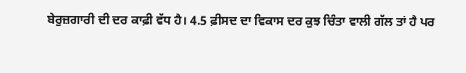ਬੇਰੁਜ਼ਗਾਰੀ ਦੀ ਦਰ ਕਾਫ਼ੀ ਵੱਧ ਹੈ। 4.5 ਫ਼ੀਸਦ ਦਾ ਵਿਕਾਸ ਦਰ ਕੁਝ ਚਿੰਤਾ ਵਾਲੀ ਗੱਲ ਤਾਂ ਹੈ ਪਰ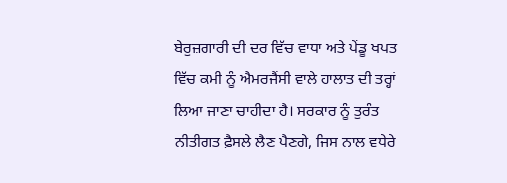ਬੇਰੁਜ਼ਗਾਰੀ ਦੀ ਦਰ ਵਿੱਚ ਵਾਧਾ ਅਤੇ ਪੇਂਡੂ ਖਪਤ ਵਿੱਚ ਕਮੀ ਨੂੰ ਐਮਰਜੈਂਸੀ ਵਾਲੇ ਹਾਲਾਤ ਦੀ ਤਰ੍ਹਾਂ ਲਿਆ ਜਾਣਾ ਚਾਹੀਦਾ ਹੈ। ਸਰਕਾਰ ਨੂੰ ਤੁਰੰਤ ਨੀਤੀਗਤ ਫ਼ੈਸਲੇ ਲੈਣ ਪੈਣਗੇ, ਜਿਸ ਨਾਲ ਵਧੇਰੇ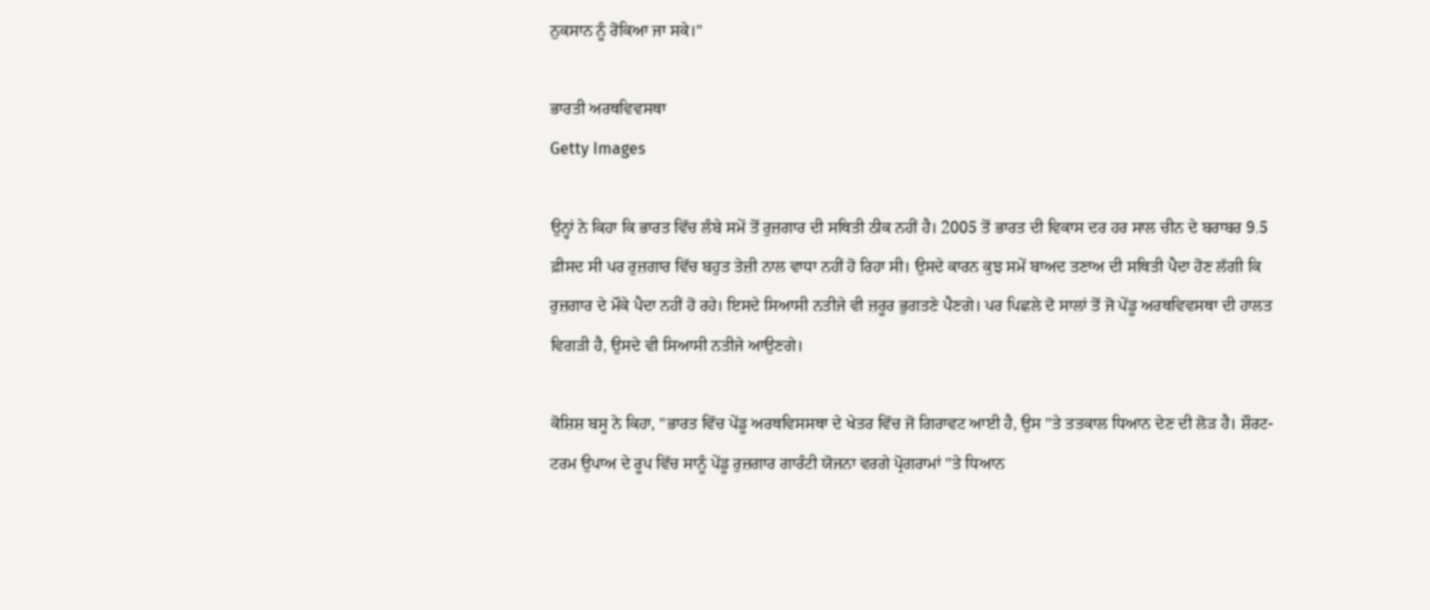ਨੁਕਸਾਨ ਨੂੰ ਰੋਕਿਆ ਜਾ ਸਕੇ।"

ਭਾਰਤੀ ਅਰਥਵਿਵਸਥਾ
Getty Images

ਉਨ੍ਹਾਂ ਨੇ ਕਿਹਾ ਕਿ ਭਾਰਤ ਵਿੱਚ ਲੰਬੇ ਸਮੇਂ ਤੋਂ ਰੁਜ਼ਗਾਰ ਦੀ ਸਥਿਤੀ ਠੀਕ ਨਹੀਂ ਹੈ। 2005 ਤੋਂ ਭਾਰਤ ਦੀ ਵਿਕਾਸ ਦਰ ਹਰ ਸਾਲ ਚੀਨ ਦੇ ਬਰਾਬਰ 9.5 ਫ਼ੀਸਦ ਸੀ ਪਰ ਰੁਜ਼ਗਾਰ ਵਿੱਚ ਬਹੁਤ ਤੇਜ਼ੀ ਨਾਲ ਵਾਧਾ ਨਹੀਂ ਹੋ ਰਿਹਾ ਸੀ। ਉਸਦੇ ਕਾਰਨ ਕੁਝ ਸਮੇਂ ਬਾਅਦ ਤਣਾਅ ਦੀ ਸਥਿਤੀ ਪੈਦਾ ਹੋਣ ਲੱਗੀ ਕਿ ਰੁਜ਼ਗਾਰ ਦੇ ਮੌਕੇ ਪੈਦਾ ਨਹੀਂ ਹੋ ਰਹੇ। ਇਸਦੇ ਸਿਆਸੀ ਨਤੀਜੇ ਵੀ ਜ਼ਰੂਰ ਭੁਗਤਣੇ ਪੈਣਗੇ। ਪਰ ਪਿਛਲੇ ਦੋ ਸਾਲਾਂ ਤੋਂ ਜੋ ਪੇਂਡੂ ਅਰਥਵਿਵਸਥਾ ਦੀ ਹਾਲਤ ਵਿਗੜੀ ਹੈ, ਉਸਦੇ ਵੀ ਸਿਆਸੀ ਨਤੀਜੇ ਆਉਣਗੇ।

ਕੋਸ਼ਿਸ਼ ਬਸੂ ਨੇ ਕਿਹਾ, "ਭਾਰਤ ਵਿੱਚ ਪੇਂਡੂ ਅਰਥਵਿਸਸਥਾ ਦੇ ਖੇਤਰ ਵਿੱਚ ਜੋ ਗਿਰਾਵਟ ਆਈ ਹੈ, ਉਸ ''ਤੇ ਤਤਕਾਲ ਧਿਆਨ ਦੇਣ ਦੀ ਲੋੜ ਹੈ। ਸ਼ੌਰਟ-ਟਰਮ ਉਪਾਅ ਦੇ ਰੂਪ ਵਿੱਚ ਸਾਨੂੰ ਪੇਂਡੂ ਰੁਜ਼ਗਾਰ ਗਾਰੰਟੀ ਯੋਜਨਾ ਵਰਗੇ ਪ੍ਰੋਗਰਾਮਾਂ ''ਤੇ ਧਿਆਨ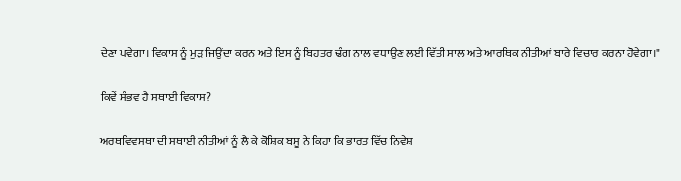ਦੇਣਾ ਪਵੇਗਾ। ਵਿਕਾਸ ਨੂੰ ਮੁੜ ਜਿਉਂਦਾ ਕਰਨ ਅਤੇ ਇਸ ਨੂੰ ਬਿਹਤਰ ਢੰਗ ਨਾਲ ਵਧਾਉਣ ਲਈ ਵਿੱਤੀ ਸਾਲ ਅਤੇ ਆਰਥਿਕ ਨੀਤੀਆਂ ਬਾਰੇ ਵਿਚਾਰ ਕਰਨਾ ਹੋਵੇਗਾ।"

ਕਿਵੇਂ ਸੰਭਵ ਹੈ ਸਥਾਈ ਵਿਕਾਸ?

ਅਰਥਵਿਵਸਥਾ ਦੀ ਸਥਾਈ ਨੀਤੀਆਂ ਨੂੰ ਲੈ ਕੇ ਕੋਸ਼ਿਕ ਬਸੂ ਨੇ ਕਿਹਾ ਕਿ ਭਾਰਤ ਵਿੱਚ ਨਿਵੇਸ਼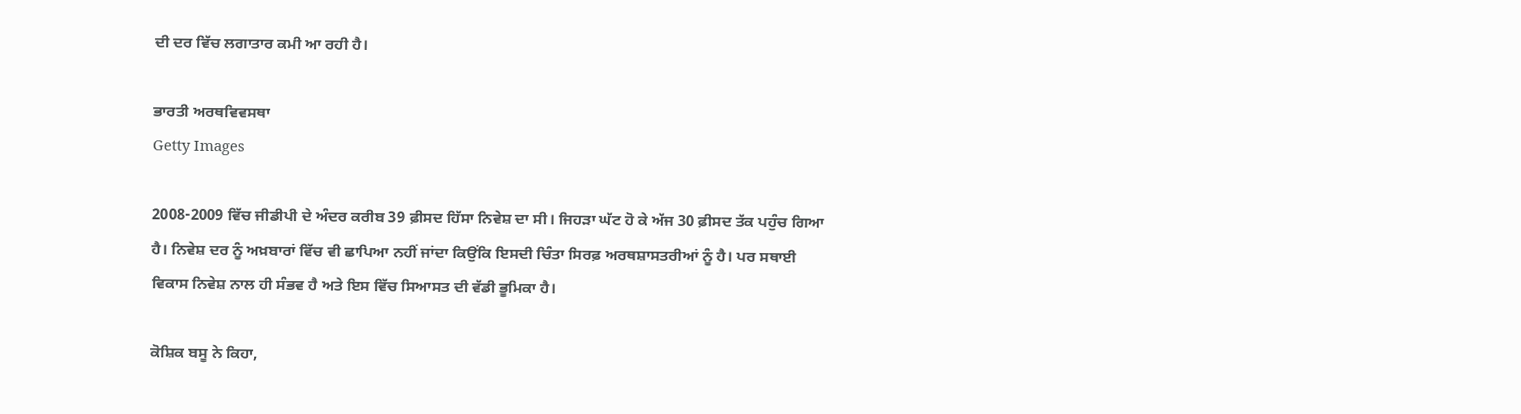ਦੀ ਦਰ ਵਿੱਚ ਲਗਾਤਾਰ ਕਮੀ ਆ ਰਹੀ ਹੈ।

ਭਾਰਤੀ ਅਰਥਵਿਵਸਥਾ
Getty Images

2008-2009 ਵਿੱਚ ਜੀਡੀਪੀ ਦੇ ਅੰਦਰ ਕਰੀਬ 39 ਫ਼ੀਸਦ ਹਿੱਸਾ ਨਿਵੇਸ਼ ਦਾ ਸੀ। ਜਿਹੜਾ ਘੱਟ ਹੋ ਕੇ ਅੱਜ 30 ਫ਼ੀਸਦ ਤੱਕ ਪਹੁੰਚ ਗਿਆ ਹੈ। ਨਿਵੇਸ਼ ਦਰ ਨੂੰ ਅਖ਼ਬਾਰਾਂ ਵਿੱਚ ਵੀ ਛਾਪਿਆ ਨਹੀਂ ਜਾਂਦਾ ਕਿਉਂਕਿ ਇਸਦੀ ਚਿੰਤਾ ਸਿਰਫ਼ ਅਰਥਸ਼ਾਸਤਰੀਆਂ ਨੂੰ ਹੈ। ਪਰ ਸਥਾਈ ਵਿਕਾਸ ਨਿਵੇਸ਼ ਨਾਲ ਹੀ ਸੰਭਵ ਹੈ ਅਤੇ ਇਸ ਵਿੱਚ ਸਿਆਸਤ ਦੀ ਵੱਡੀ ਭੂਮਿਕਾ ਹੈ।

ਕੋਸ਼ਿਕ ਬਸੂ ਨੇ ਕਿਹਾ,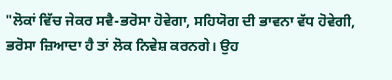"ਲੋਕਾਂ ਵਿੱਚ ਜੇਕਰ ਸਵੈ-ਭਰੋਸਾ ਹੋਵੇਗਾ, ਸਹਿਯੋਗ ਦੀ ਭਾਵਨਾ ਵੱਧ ਹੋਵੇਗੀ, ਭਰੋਸਾ ਜ਼ਿਆਦਾ ਹੈ ਤਾਂ ਲੋਕ ਨਿਵੇਸ਼ ਕਰਨਗੇ। ਉਹ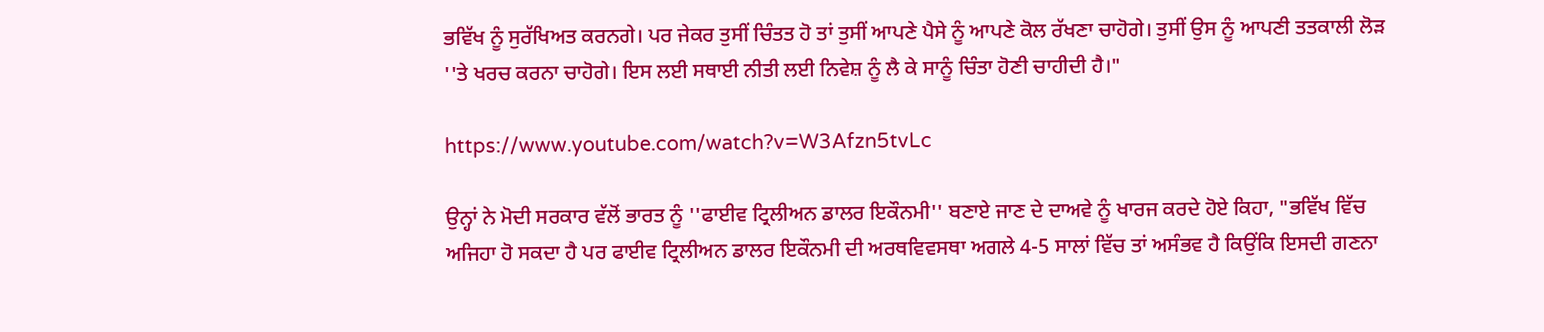ਭਵਿੱਖ ਨੂੰ ਸੁਰੱਖਿਅਤ ਕਰਨਗੇ। ਪਰ ਜੇਕਰ ਤੁਸੀਂ ਚਿੰਤਤ ਹੋ ਤਾਂ ਤੁਸੀਂ ਆਪਣੇ ਪੈਸੇ ਨੂੰ ਆਪਣੇ ਕੋਲ ਰੱਖਣਾ ਚਾਹੋਗੇ। ਤੁਸੀਂ ਉਸ ਨੂੰ ਆਪਣੀ ਤਤਕਾਲੀ ਲੋੜ ''ਤੇ ਖਰਚ ਕਰਨਾ ਚਾਹੋਗੇ। ਇਸ ਲਈ ਸਥਾਈ ਨੀਤੀ ਲਈ ਨਿਵੇਸ਼ ਨੂੰ ਲੈ ਕੇ ਸਾਨੂੰ ਚਿੰਤਾ ਹੋਣੀ ਚਾਹੀਦੀ ਹੈ।"

https://www.youtube.com/watch?v=W3Afzn5tvLc

ਉਨ੍ਹਾਂ ਨੇ ਮੋਦੀ ਸਰਕਾਰ ਵੱਲੋਂ ਭਾਰਤ ਨੂੰ ''ਫਾਈਵ ਟ੍ਰਿਲੀਅਨ ਡਾਲਰ ਇਕੌਨਮੀ'' ਬਣਾਏ ਜਾਣ ਦੇ ਦਾਅਵੇ ਨੂੰ ਖਾਰਜ ਕਰਦੇ ਹੋਏ ਕਿਹਾ, "ਭਵਿੱਖ ਵਿੱਚ ਅਜਿਹਾ ਹੋ ਸਕਦਾ ਹੈ ਪਰ ਫਾਈਵ ਟ੍ਰਿਲੀਅਨ ਡਾਲਰ ਇਕੌਨਮੀ ਦੀ ਅਰਥਵਿਵਸਥਾ ਅਗਲੇ 4-5 ਸਾਲਾਂ ਵਿੱਚ ਤਾਂ ਅਸੰਭਵ ਹੈ ਕਿਉਂਕਿ ਇਸਦੀ ਗਣਨਾ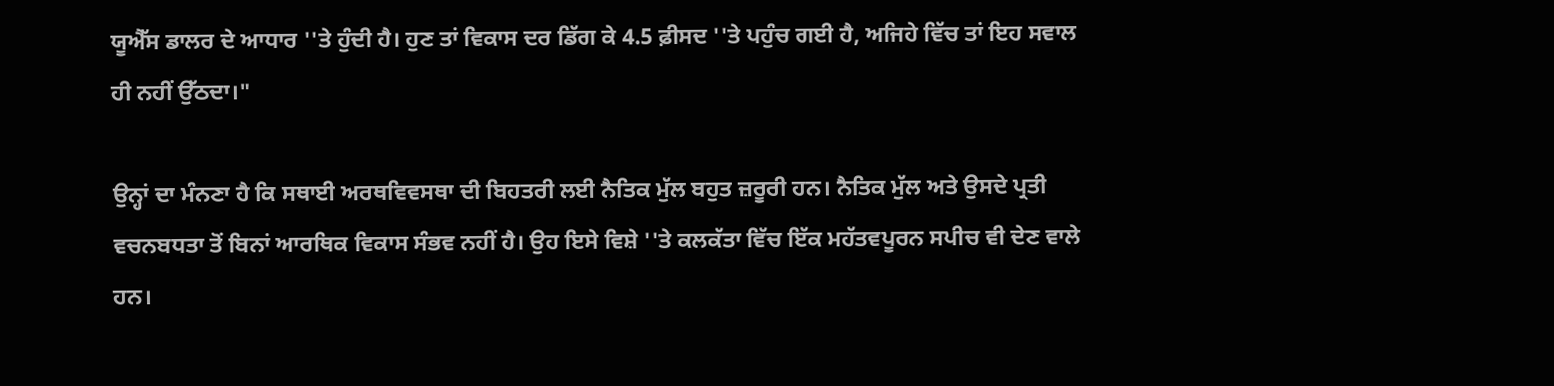ਯੂਐੱਸ ਡਾਲਰ ਦੇ ਆਧਾਰ ''ਤੇ ਹੁੰਦੀ ਹੈ। ਹੁਣ ਤਾਂ ਵਿਕਾਸ ਦਰ ਡਿੱਗ ਕੇ 4.5 ਫ਼ੀਸਦ ''ਤੇ ਪਹੁੰਚ ਗਈ ਹੈ, ਅਜਿਹੇ ਵਿੱਚ ਤਾਂ ਇਹ ਸਵਾਲ ਹੀ ਨਹੀਂ ਉੱਠਦਾ।"

ਉਨ੍ਹਾਂ ਦਾ ਮੰਨਣਾ ਹੈ ਕਿ ਸਥਾਈ ਅਰਥਵਿਵਸਥਾ ਦੀ ਬਿਹਤਰੀ ਲਈ ਨੈਤਿਕ ਮੁੱਲ ਬਹੁਤ ਜ਼ਰੂਰੀ ਹਨ। ਨੈਤਿਕ ਮੁੱਲ ਅਤੇ ਉਸਦੇ ਪ੍ਰਤੀ ਵਚਨਬਧਤਾ ਤੋਂ ਬਿਨਾਂ ਆਰਥਿਕ ਵਿਕਾਸ ਸੰਭਵ ਨਹੀਂ ਹੈ। ਉਹ ਇਸੇ ਵਿਸ਼ੇ ''ਤੇ ਕਲਕੱਤਾ ਵਿੱਚ ਇੱਕ ਮਹੱਤਵਪੂਰਨ ਸਪੀਚ ਵੀ ਦੇਣ ਵਾਲੇ ਹਨ।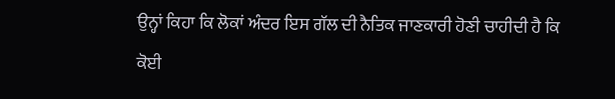ਉਨ੍ਹਾਂ ਕਿਹਾ ਕਿ ਲੋਕਾਂ ਅੰਦਰ ਇਸ ਗੱਲ ਦੀ ਨੈਤਿਕ ਜਾਣਕਾਰੀ ਹੋਣੀ ਚਾਹੀਦੀ ਹੈ ਕਿ ਕੋਈ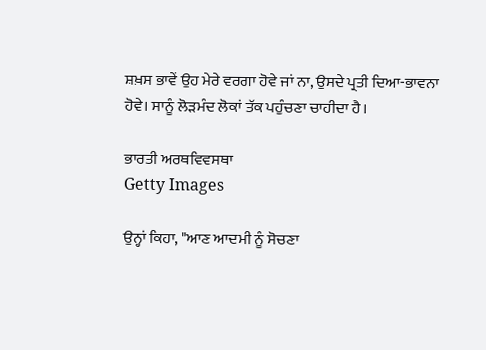ਸ਼ਖ਼ਸ ਭਾਵੇਂ ਉਹ ਮੇਰੇ ਵਰਗਾ ਹੋਵੇ ਜਾਂ ਨਾ, ਉਸਦੇ ਪ੍ਰਤੀ ਦਿਆ-ਭਾਵਨਾ ਹੋਵੇ। ਸਾਨੂੰ ਲੋੜਮੰਦ ਲੋਕਾਂ ਤੱਕ ਪਹੁੰਚਣਾ ਚਾਹੀਦਾ ਹੈ।

ਭਾਰਤੀ ਅਰਥਵਿਵਸਥਾ
Getty Images

ਉਨ੍ਹਾਂ ਕਿਹਾ, "ਆਣ ਆਦਮੀ ਨੂੰ ਸੋਚਣਾ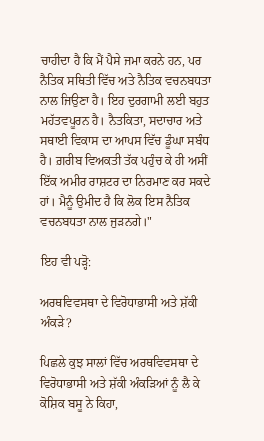ਚਾਹੀਦਾ ਹੈ ਕਿ ਮੈਂ ਪੈਸੇ ਜਮਾ ਕਰਨੇ ਹਨ, ਪਰ ਨੈਤਿਕ ਸਥਿਤੀ ਵਿੱਚ ਅਤੇ ਨੈਤਿਕ ਵਚਨਬਧਤਾ ਨਾਲ ਜਿਉਣਾ ਹੈ। ਇਹ ਦੁਰਗਾਮੀ ਲਈ ਬਹੁਤ ਮਹੱਤਵਪੂਰਨ ਹੈ। ਨੈਤਕਿਤਾ, ਸਦਾਚਾਰ ਅਤੇ ਸਥਾਈ ਵਿਕਾਸ ਦਾ ਆਪਸ ਵਿੱਚ ਡੂੰਘਾ ਸਬੰਧ ਹੈ। ਗ਼ਰੀਬ ਵਿਅਕਤੀ ਤੱਕ ਪਹੁੰਚ ਕੇ ਹੀ ਅਸੀਂ ਇੱਕ ਅਮੀਰ ਰਾਸ਼ਟਰ ਦਾ ਨਿਰਮਾਣ ਕਰ ਸਕਦੇ ਹਾਂ। ਮੈਨੂੰ ਉਮੀਦ ਹੈ ਕਿ ਲੋਕ ਇਸ ਨੈਤਿਕ ਵਚਨਬਧਤਾ ਨਾਲ ਜੁੜਨਗੇ।"

ਇਹ ਵੀ ਪੜ੍ਹੋ:

ਅਰਥਵਿਵਸਥਾ ਦੇ ਵਿਰੋਧਾਭਾਸੀ ਅਤੇ ਸ਼ੱਕੀ ਅੰਕੜੇ?

ਪਿਛਲੇ ਕੁਝ ਸਾਲਾਂ ਵਿੱਚ ਅਰਥਵਿਵਸਥਾ ਦੇ ਵਿਰੋਧਾਭਾਸੀ ਅਤੇ ਸ਼ੱਕੀ ਅੰਕੜਿਆਂ ਨੂੰ ਲੈ ਕੇ ਕੋਸ਼ਿਕ ਬਸੂ ਨੇ ਕਿਹਾ,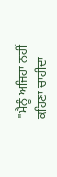"ਮੈਨੂੰ ਅਜਿਹਾ ਨਹੀਂ ਕਹਿਣਾ ਚਾਹੀਦਾ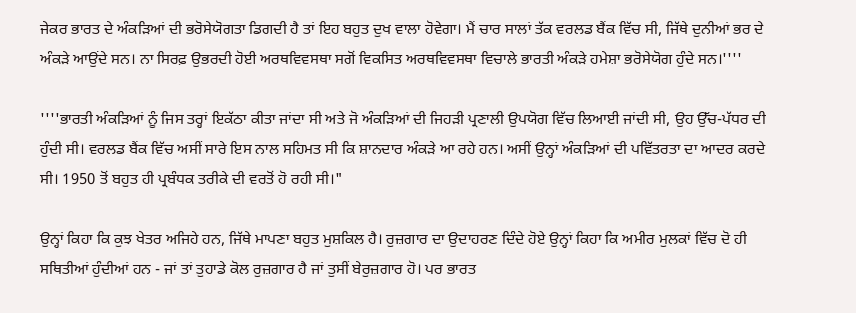ਜੇਕਰ ਭਾਰਤ ਦੇ ਅੰਕੜਿਆਂ ਦੀ ਭਰੋਸੇਯੋਗਤਾ ਡਿਗਦੀ ਹੈ ਤਾਂ ਇਹ ਬਹੁਤ ਦੁਖ ਵਾਲਾ ਹੋਵੇਗਾ। ਮੈਂ ਚਾਰ ਸਾਲਾਂ ਤੱਕ ਵਰਲਡ ਬੈਂਕ ਵਿੱਚ ਸੀ, ਜਿੱਥੇ ਦੁਨੀਆਂ ਭਰ ਦੇ ਅੰਕੜੇ ਆਉਂਦੇ ਸਨ। ਨਾ ਸਿਰਫ਼ ਉਭਰਦੀ ਹੋਈ ਅਰਥਵਿਵਸਥਾ ਸਗੋਂ ਵਿਕਸਿਤ ਅਰਥਵਿਵਸਥਾ ਵਿਚਾਲੇ ਭਾਰਤੀ ਅੰਕੜੇ ਹਮੇਸ਼ਾ ਭਰੋਸੇਯੋਗ ਹੁੰਦੇ ਸਨ।''''

''''ਭਾਰਤੀ ਅੰਕੜਿਆਂ ਨੂੰ ਜਿਸ ਤਰ੍ਹਾਂ ਇਕੱਠਾ ਕੀਤਾ ਜਾਂਦਾ ਸੀ ਅਤੇ ਜੋ ਅੰਕੜਿਆਂ ਦੀ ਜਿਹੜੀ ਪ੍ਰਣਾਲੀ ਉਪਯੋਗ ਵਿੱਚ ਲਿਆਈ ਜਾਂਦੀ ਸੀ, ਉਹ ਉੱਚ-ਪੱਧਰ ਦੀ ਹੁੰਦੀ ਸੀ। ਵਰਲਡ ਬੈਂਕ ਵਿੱਚ ਅਸੀਂ ਸਾਰੇ ਇਸ ਨਾਲ ਸਹਿਮਤ ਸੀ ਕਿ ਸ਼ਾਨਦਾਰ ਅੰਕੜੇ ਆ ਰਹੇ ਹਨ। ਅਸੀਂ ਉਨ੍ਹਾਂ ਅੰਕੜਿਆਂ ਦੀ ਪਵਿੱਤਰਤਾ ਦਾ ਆਦਰ ਕਰਦੇ ਸੀ। 1950 ਤੋਂ ਬਹੁਤ ਹੀ ਪ੍ਰਬੰਧਕ ਤਰੀਕੇ ਦੀ ਵਰਤੋਂ ਹੋ ਰਹੀ ਸੀ।"

ਉਨ੍ਹਾਂ ਕਿਹਾ ਕਿ ਕੁਝ ਖੇਤਰ ਅਜਿਹੇ ਹਨ, ਜਿੱਥੇ ਮਾਪਣਾ ਬਹੁਤ ਮੁਸ਼ਕਿਲ ਹੈ। ਰੁਜ਼ਗਾਰ ਦਾ ਉਦਾਹਰਣ ਦਿੰਦੇ ਹੋਏ ਉਨ੍ਹਾਂ ਕਿਹਾ ਕਿ ਅਮੀਰ ਮੁਲਕਾਂ ਵਿੱਚ ਦੋ ਹੀ ਸਥਿਤੀਆਂ ਹੁੰਦੀਆਂ ਹਨ - ਜਾਂ ਤਾਂ ਤੁਹਾਡੇ ਕੋਲ ਰੁਜ਼ਗਾਰ ਹੈ ਜਾਂ ਤੁਸੀਂ ਬੇਰੁਜ਼ਗਾਰ ਹੋ। ਪਰ ਭਾਰਤ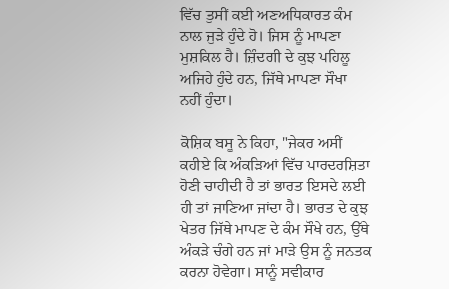ਵਿੱਚ ਤੁਸੀਂ ਕਈ ਅਣਅਧਿਕਾਰਤ ਕੰਮ ਨਾਲ ਜੁੜੇ ਹੁੰਦੇ ਹੋ। ਜਿਸ ਨੂੰ ਮਾਪਣਾ ਮੁਸ਼ਕਿਲ ਹੈ। ਜ਼ਿੰਦਗੀ ਦੇ ਕੁਝ ਪਹਿਲੂ ਅਜਿਹੇ ਹੁੰਦੇ ਹਨ, ਜਿੱਥੇ ਮਾਪਣਾ ਸੌਖਾ ਨਹੀਂ ਹੁੰਦਾ।

ਕੋਸ਼ਿਕ ਬਸੂ ਨੇ ਕਿਹਾ, "ਜੇਕਰ ਅਸੀਂ ਕਹੀਏ ਕਿ ਅੰਕੜਿਆਂ ਵਿੱਚ ਪਾਰਦਰਸ਼ਿਤਾ ਹੋਣੀ ਚਾਹੀਦੀ ਹੈ ਤਾਂ ਭਾਰਤ ਇਸਦੇ ਲਈ ਹੀ ਤਾਂ ਜਾਣਿਆ ਜਾਂਦਾ ਹੈ। ਭਾਰਤ ਦੇ ਕੁਝ ਖੇਤਰ ਜਿੱਥੇ ਮਾਪਣ ਦੇ ਕੰਮ ਸੌਖੇ ਹਨ, ਉੱਥੇ ਅੰਕੜੇ ਚੰਗੇ ਹਨ ਜਾਂ ਮਾੜੇ ਉਸ ਨੂੰ ਜਨਤਕ ਕਰਨਾ ਹੋਵੇਗਾ। ਸਾਨੂੰ ਸਵੀਕਾਰ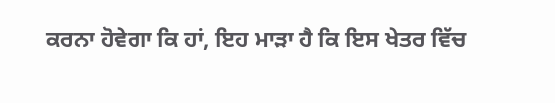ਕਰਨਾ ਹੋਵੇਗਾ ਕਿ ਹਾਂ, ਇਹ ਮਾੜਾ ਹੈ ਕਿ ਇਸ ਖੇਤਰ ਵਿੱਚ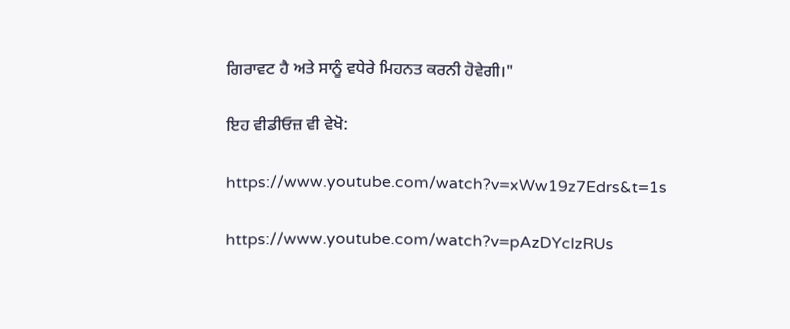ਗਿਰਾਵਟ ਹੈ ਅਤੇ ਸਾਨੂੰ ਵਧੇਰੇ ਮਿਹਨਤ ਕਰਨੀ ਹੋਵੇਗੀ।"

ਇਹ ਵੀਡੀਓਜ਼ ਵੀ ਵੇਖੋ:

https://www.youtube.com/watch?v=xWw19z7Edrs&t=1s

https://www.youtube.com/watch?v=pAzDYclzRUs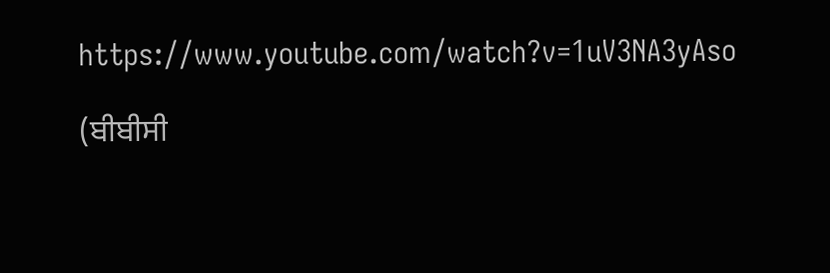https://www.youtube.com/watch?v=1uV3NA3yAso

(ਬੀਬੀਸੀ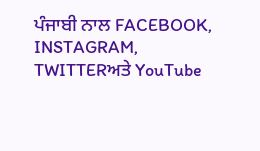ਪੰਜਾਬੀ ਨਾਲ FACEBOOK, INSTAGRAM, TWITTERਅਤੇ YouTube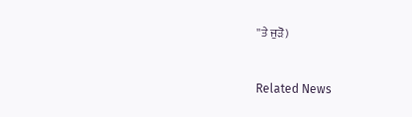''ਤੇ ਜੁੜੋ)



Related News